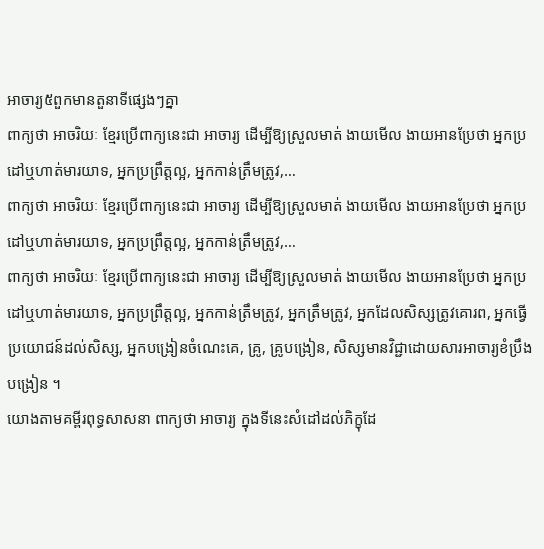អាចារ្យ៥ពួកមានតួនាទីផ្សេងៗគ្នា
ពាក្យថា អាចរិយៈ ខ្មែរប្រើពាក្យនេះជា អាចារ្យ ដើម្បីឱ្យស្រួលមាត់ ងាយមើល ងាយអានប្រែថា អ្នកប្រដៅឬហាត់មារយាទ, អ្នកប្រព្រឹត្តល្អ, អ្នកកាន់ត្រឹមត្រូវ,…
ពាក្យថា អាចរិយៈ ខ្មែរប្រើពាក្យនេះជា អាចារ្យ ដើម្បីឱ្យស្រួលមាត់ ងាយមើល ងាយអានប្រែថា អ្នកប្រដៅឬហាត់មារយាទ, អ្នកប្រព្រឹត្តល្អ, អ្នកកាន់ត្រឹមត្រូវ,…
ពាក្យថា អាចរិយៈ ខ្មែរប្រើពាក្យនេះជា អាចារ្យ ដើម្បីឱ្យស្រួលមាត់ ងាយមើល ងាយអានប្រែថា អ្នកប្រដៅឬហាត់មារយាទ, អ្នកប្រព្រឹត្តល្អ, អ្នកកាន់ត្រឹមត្រូវ, អ្នកត្រឹមត្រូវ, អ្នកដែលសិស្សត្រូវគោរព, អ្នកធ្វើប្រយោជន៍ដល់សិស្ស, អ្នកបង្រៀនចំណេះគេ, គ្រូ, គ្រូបង្រៀន, សិស្សមានវិជ្ជាដោយសារអាចារ្យខំប្រឹងបង្រៀន ។
យោងតាមគម្ពីរពុទ្ធសាសនា ពាក្យថា អាចារ្យ ក្នុងទីនេះសំដៅដល់ភិក្ខុដែ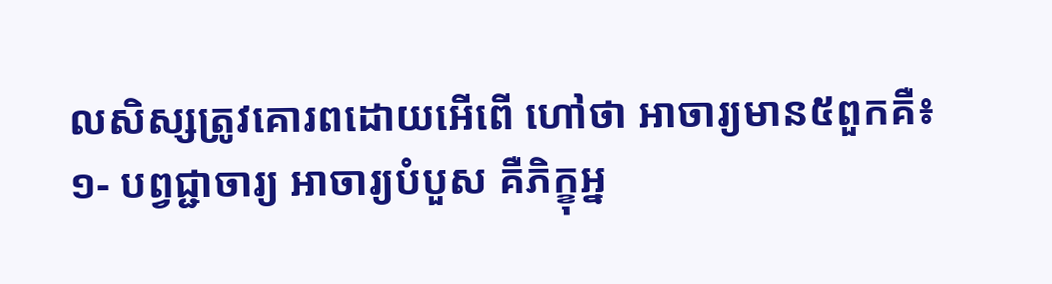លសិស្សត្រូវគោរពដោយអើពើ ហៅថា អាចារ្យមាន៥ពួកគឺ៖
១- បព្វជ្ជាចារ្យ អាចារ្យបំបួស គឺភិក្ខុអ្ន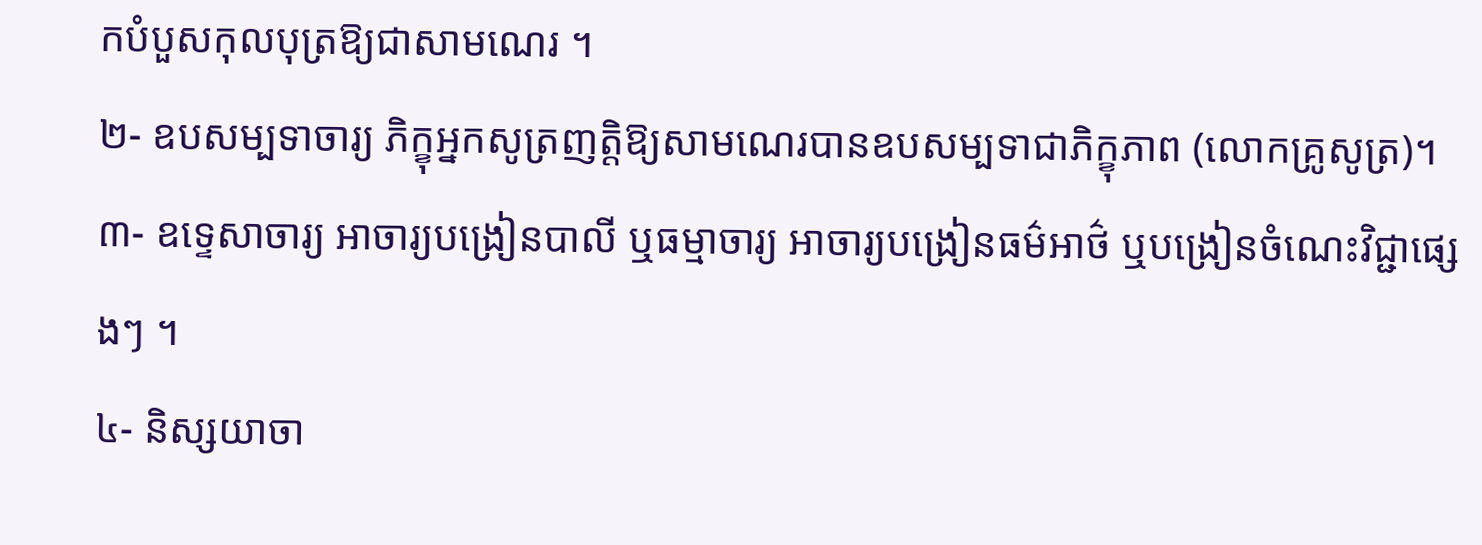កបំបួសកុលបុត្រឱ្យជាសាមណេរ ។
២- ឧបសម្បទាចារ្យ ភិក្ខុអ្នកសូត្រញត្តិឱ្យសាមណេរបានឧបសម្បទាជាភិក្ខុភាព (លោកគ្រូសូត្រ)។
៣- ឧទ្ទេសាចារ្យ អាចារ្យបង្រៀនបាលី ឬធម្មាចារ្យ អាចារ្យបង្រៀនធម៌អាថ៌ ឬបង្រៀនចំណេះវិជ្ជាផ្សេងៗ ។
៤- និស្សយាចា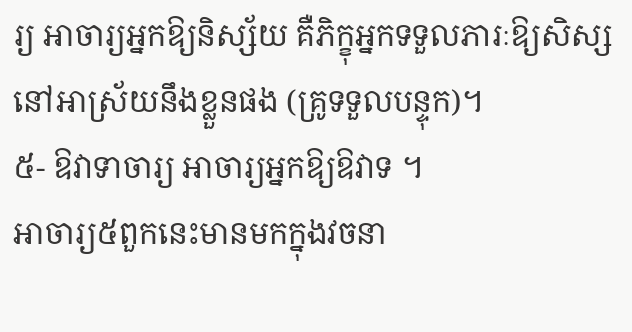រ្យ អាចារ្យអ្នកឱ្យនិស្ស័យ គឺភិក្ខុអ្នកទទួលភារៈឱ្យសិស្សនៅអាស្រ័យនឹងខ្លួនផង (គ្រូទទួលបន្ទុក)។
៥- ឱវាទាចារ្យ អាចារ្យអ្នកឱ្យឱវាទ ។
អាចារ្យ៥ពួកនេះមានមកក្នុងវចនា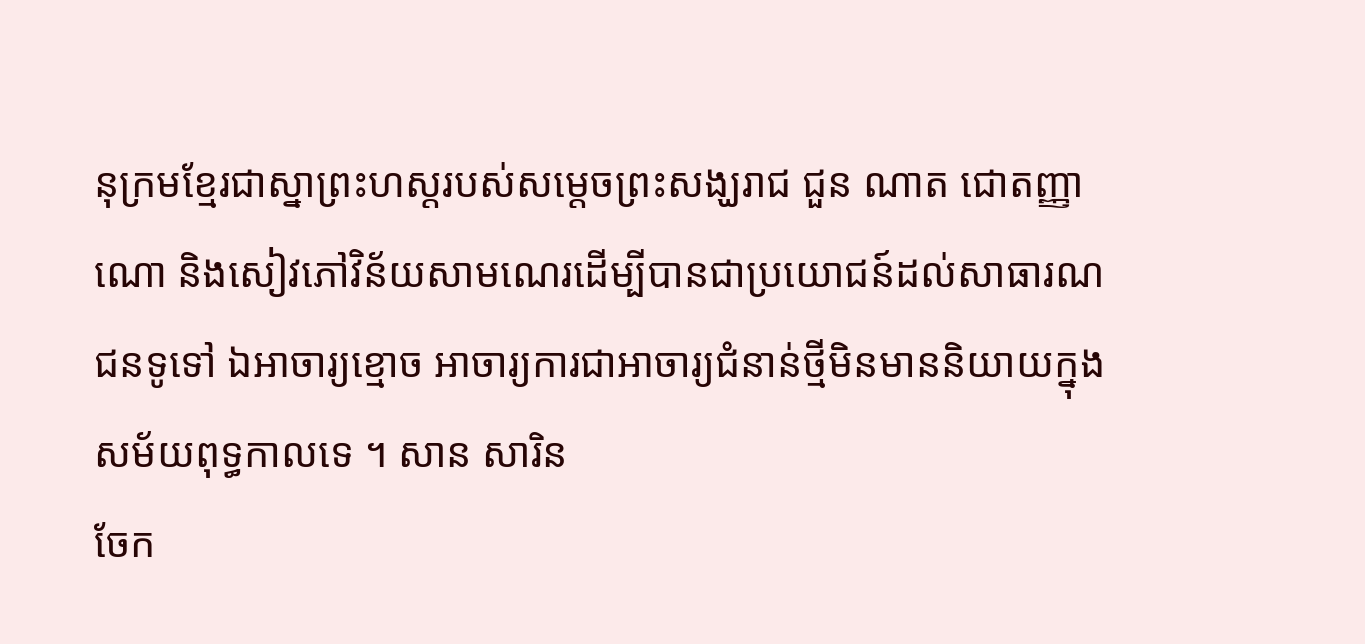នុក្រមខ្មែរជាស្នាព្រះហស្តរបស់សម្តេចព្រះសង្ឃរាជ ជួន ណាត ជោតញ្ញាណោ និងសៀវភៅវិន័យសាមណេរដើម្បីបានជាប្រយោជន៍ដល់សាធារណជនទូទៅ ឯអាចារ្យខ្មោច អាចារ្យការជាអាចារ្យជំនាន់ថ្មីមិនមាននិយាយក្នុងសម័យពុទ្ធកាលទេ ។ សាន សារិន
ចែក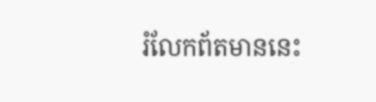រំលែកព័តមាននេះ